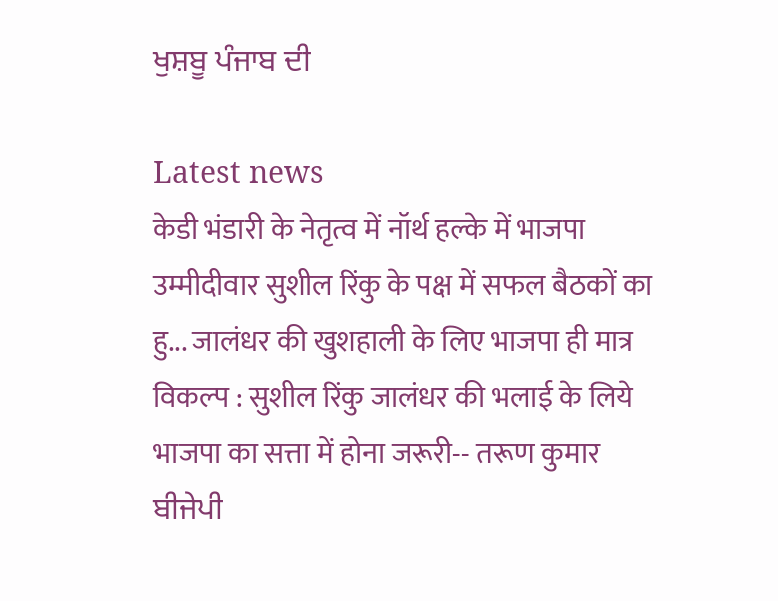ਖੁਸ਼ਬੂ ਪੰਜਾਬ ਦੀ

Latest news
केडी भंडारी के नेतृत्व में नॉर्थ हल्के में भाजपा उम्मीदीवार सुशील रिंकु के पक्ष में सफल बैठकों का हु... जालंधर की खुशहाली के लिए भाजपा ही मात्र विकल्प : सुशील रिंकु जालंधर की भलाई के लिये भाजपा का सत्ता में होना जरूरी-- तरूण कुमार ਬੀਜੇਪੀ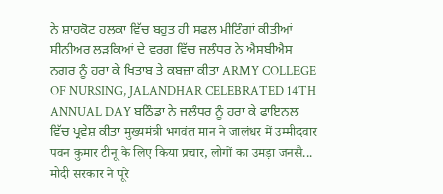ਨੇ ਸ਼ਾਹਕੋਟ ਹਲਕਾ ਵਿੱਚ ਬਹੁਤ ਹੀ ਸਫਲ ਮੀਟਿੰਗਾਂ ਕੀਤੀਆਂ ਸੀਨੀਅਰ ਲੜਕਿਆਂ ਦੇ ਵਰਗ ਵਿੱਚ ਜਲੰਧਰ ਨੇ ਐਸਬੀਐਸ ਨਗਰ ਨੂੰ ਹਰਾ ਕੇ ਖਿਤਾਬ ਤੇ ਕਬਜ਼ਾ ਕੀਤਾ ARMY COLLEGE OF NURSING, JALANDHAR CELEBRATED 14TH ANNUAL DAY ਬਠਿੰਡਾ ਨੇ ਜਲੰਧਰ ਨੂੰ ਹਰਾ ਕੇ ਫਾਇਨਲ ਵਿੱਚ ਪ੍ਰਵੇਸ਼ ਕੀਤਾ मुख्यमंत्री भगवंत मान ने जालंधर में उम्मीदवार पवन कुमार टीनू के लिए किया प्रचार, लोगों का उमड़ा जनसै... मोदी सरकार ने पूरे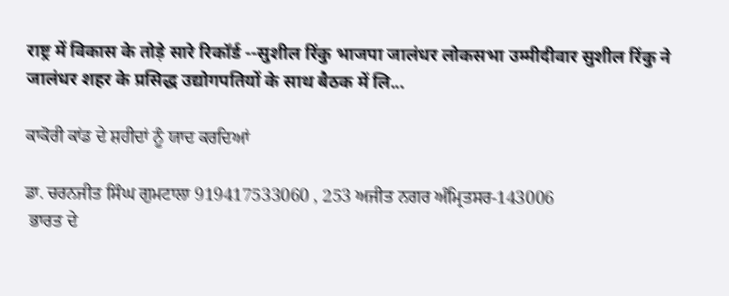राष्ट्र में विकास के तोड़े सारे रिकॉर्ड --सुशील रिंकु भाजपा जालंधर लोकसभा उम्मीदीवार सुशील रिंकु ने जालंधर शहर के प्रसिद्ध उद्योगपतियों के साथ बैठक में लि...

ਕਾਕੋਰੀ ਕਾਂਡ ਦੇ ਸ਼ਹੀਦਾਂ ਨੂੰ ਯਾਦ ਕਰਦਿਆਂ

ਡਾ. ਚਰਨਜੀਤ ਸਿੰਘ ਗੁਮਟਾਲਾ 919417533060 , 253 ਅਜੀਤ ਨਗਰ ਅੰਮ੍ਰਿਤਸਰ-143006
 ਭਾਰਤ ਦੇ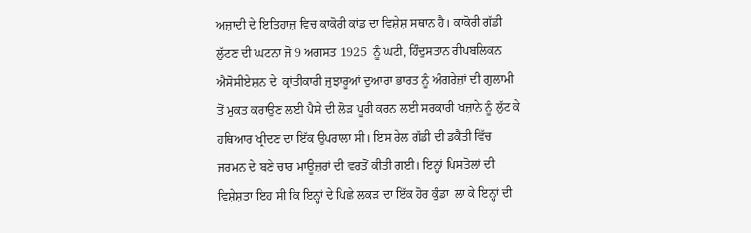ਅਜ਼ਾਦੀ ਦੇ ਇਤਿਹਾਜ਼ ਵਿਚ ਕਾਕੋਰੀ ਕਾਂਡ ਦਾ ਵਿਸ਼ੇਸ਼ ਸਥਾਨ ਹੈ। ਕਾਕੋਰੀ ਗੱਡੀ ਲੁੱਟਣ ਦੀ ਘਟਨਾ ਜੋ 9 ਅਗਸਤ 1925  ਨੂੰ ਘਟੀ, ਹਿੰਦੁਸਤਾਨ ਰੀਪਬਲਿਕਨ ਐਸੋਸੀਏਸ਼ਨ ਦੇ  ਕ੍ਰਾਂਤੀਕਾਰੀ ਜੁਝਾਰੂਆਂ ਦੁਆਰਾ ਭਾਰਤ ਨੂੰ ਅੰਗਰੇਜ਼ਾਂ ਦੀ ਗੁਲਾਮੀ ਤੋਂ ਮੁਕਤ ਕਰਾਉਣ ਲਈ ਪੈਸੇ ਦੀ ਲੋੜ ਪੂਰੀ ਕਰਨ ਲਈ ਸਰਕਾਰੀ ਖਜ਼ਾਨੇ ਨੂੰ ਲੁੱਟ ਕੇ ਹਥਿਆਰ ਖ੍ਰੀਦਣ ਦਾ ਇੱਕ ਉਪਰਾਲਾ ਸੀ। ਇਸ ਰੇਲ ਗੱਡੀ ਦੀ ਡਕੈਤੀ ਵਿੱਚ ਜਰਮਨ ਦੇ ਬਣੇ ਚਾਰ ਮਾਊਜ਼ਰਾਂ ਦੀ ਵਰਤੋਂ ਕੀਤੀ ਗਈ। ਇਨ੍ਹਾਂ ਪਿਸਤੋਲਾਂ ਦੀ ਵਿਸ਼ੇਸ਼ਤਾ ਇਹ ਸੀ ਕਿ ਇਨ੍ਹਾਂ ਦੇ ਪਿਛੇ ਲਕੜ ਦਾ ਇੱਕ ਹੋਰ ਕੁੰਡਾ  ਲਾ ਕੇ ਇਨ੍ਹਾਂ ਦੀ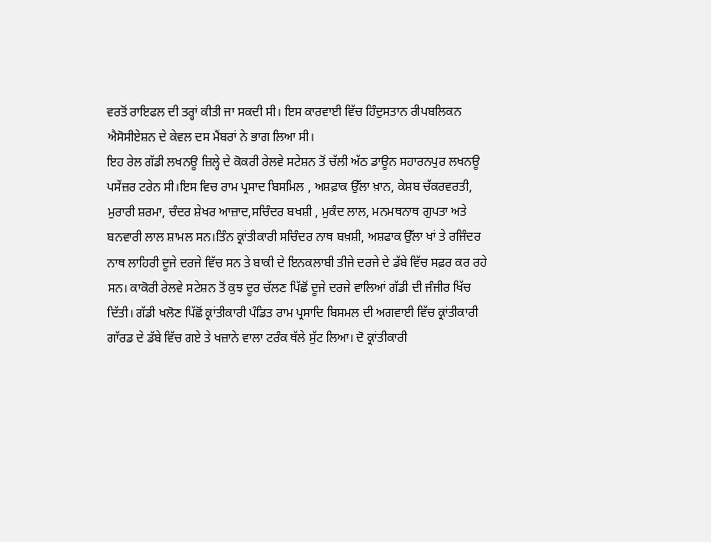ਵਰਤੋਂ ਰਾਇਫਲ ਦੀ ਤਰ੍ਹਾਂ ਕੀਤੀ ਜਾ ਸਕਦੀ ਸੀ। ਇਸ ਕਾਰਵਾਈ ਵਿੱਚ ਹਿੰਦੁਸਤਾਨ ਰੀਪਬਲਿਕਨ ਐਸੋਸੀਏਸ਼ਨ ਦੇ ਕੇਵਲ ਦਸ ਮੈਂਬਰਾਂ ਨੇ ਭਾਗ ਲਿਆ ਸੀ।
ਇਹ ਰੇਲ ਗੱਡੀ ਲਖਨਊ ਜ਼ਿਲ੍ਹੇ ਦੇ ਕੋਕਰੀ ਰੇਲਵੇ ਸਟੇਸ਼ਨ ਤੋਂ ਚੱਲੀ ਅੱਠ ਡਾਊਨ ਸਹਾਰਨਪੁਰ ਲਖਨਊ  ਪਸੇਂਜ਼ਰ ਟਰੇਨ ਸੀ।ਇਸ ਵਿਚ ਰਾਮ ਪ੍ਰਸਾਦ ਬਿਸਮਿਲ , ਅਸ਼ਫ਼ਾਕ ਉੱਲਾ ਖ਼ਾਨ, ਕੇਸ਼ਬ ਚੱਕਰਵਰਤੀ, ਮੁਰਾਰੀ ਸ਼ਰਮਾ, ਚੰਦਰ ਸ਼ੇਖਰ ਆਜ਼ਾਦ,ਸਚਿੰਦਰ ਬਖਸ਼ੀ , ਮੁਕੰਦ ਲਾਲ, ਮਨਮਥਨਾਥ ਗੁਪਤਾ ਅਤੇ ਬਨਵਾਰੀ ਲਾਲ ਸ਼ਾਮਲ ਸਨ।ਤਿੰਨ ਕ੍ਰਾਂਤੀਕਾਰੀ ਸਚਿੰਦਰ ਨਾਥ ਬਖ਼ਸ਼ੀ, ਅਸ਼ਫਾਕ ਉੱਲਾ ਖਾਂ ਤੇ ਰਜਿੰਦਰ ਨਾਥ ਲਾਹਿਰੀ ਦੂਜੇ ਦਰਜੇ ਵਿੱਚ ਸਨ ਤੇ ਬਾਕੀ ਦੇ ਇਨਕਲਾਬੀ ਤੀਜੇ ਦਰਜੇ ਦੇ ਡੱਬੇ ਵਿੱਚ ਸਫ਼ਰ ਕਰ ਰਹੇ ਸਨ। ਕਾਕੋਰੀ ਰੇਲਵੇ ਸਟੇਸ਼ਨ ਤੋਂ ਕੁਝ ਦੂਰ ਚੱਲਣ ਪਿੱਛੋਂ ਦੂਜੇ ਦਰਜੇ ਵਾਲਿਆਂ ਗੱਡੀ ਦੀ ਜੰਜੀਰ ਖਿੱਚ ਦਿੱਤੀ। ਗੱਡੀ ਖਲੋਣ ਪਿੱਛੋਂ ਕ੍ਰਾਂਤੀਕਾਰੀ ਪੰਡਿਤ ਰਾਮ ਪ੍ਰਸਾਦਿ ਬਿਸਮਲ ਦੀ ਅਗਵਾਈ ਵਿੱਚ ਕ੍ਰਾਂਤੀਕਾਰੀ ਗਾੱਰਡ ਦੇ ਡੱਬੇ ਵਿੱਚ ਗਏ ਤੇ ਖਜ਼ਾਨੇ ਵਾਲਾ ਟਰੰਕ ਥੱਲੇ ਸੁੱਟ ਲਿਆ। ਦੋ ਕ੍ਰਾਂਤੀਕਾਰੀ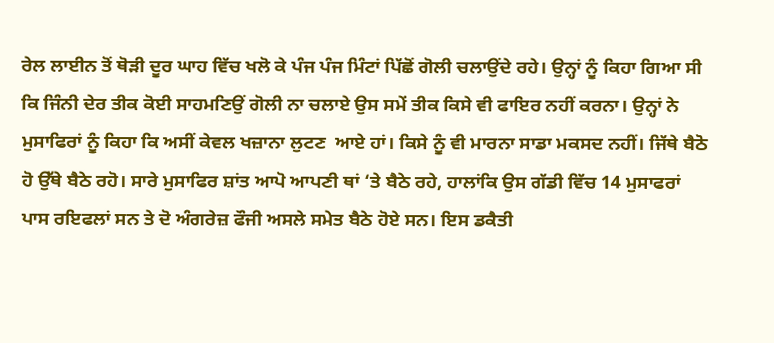ਰੇਲ ਲਾਈਨ ਤੋਂ ਥੋੜੀ ਦੂਰ ਘਾਹ ਵਿੱਚ ਖਲੋ ਕੇ ਪੰਜ ਪੰਜ ਮਿੰਟਾਂ ਪਿੱਛੋਂ ਗੋਲੀ ਚਲਾਉਂਦੇ ਰਹੇ। ਉਨ੍ਹਾਂ ਨੂੰ ਕਿਹਾ ਗਿਆ ਸੀ ਕਿ ਜਿੰਨੀ ਦੇਰ ਤੀਕ ਕੋਈ ਸਾਹਮਣਿਉਂ ਗੋਲੀ ਨਾ ਚਲਾਏ ਉਸ ਸਮੇਂ ਤੀਕ ਕਿਸੇ ਵੀ ਫਾਇਰ ਨਹੀਂ ਕਰਨਾ। ਉਨ੍ਹਾਂ ਨੇ ਮੁਸਾਫਿਰਾਂ ਨੂੰ ਕਿਹਾ ਕਿ ਅਸੀਂ ਕੇਵਲ ਖਜ਼ਾਨਾ ਲੁਟਣ  ਆਏ ਹਾਂ। ਕਿਸੇ ਨੂੰ ਵੀ ਮਾਰਨਾ ਸਾਡਾ ਮਕਸਦ ਨਹੀਂ। ਜਿੱਥੇ ਬੈਠੋ ਹੋ ਉੱਥੇ ਬੈਠੇ ਰਹੋ। ਸਾਰੇ ਮੁਸਾਫਿਰ ਸ਼ਾਂਤ ਆਪੋ ਆਪਣੀ ਥਾਂ ‘ਤੇ ਬੈਠੇ ਰਹੇ, ਹਾਲਾਂਕਿ ਉਸ ਗੱਡੀ ਵਿੱਚ 14 ਮੁਸਾਫਰਾਂ ਪਾਸ ਰਇਫਲਾਂ ਸਨ ਤੇ ਦੋ ਅੰਗਰੇਜ਼ ਫੌਜੀ ਅਸਲੇ ਸਮੇਤ ਬੈਠੇ ਹੋਏ ਸਨ। ਇਸ ਡਕੈਤੀ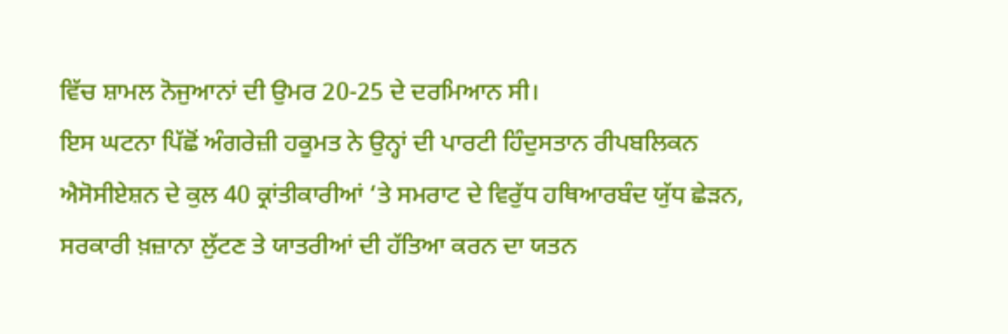ਵਿੱਚ ਸ਼ਾਮਲ ਨੋਜੁਆਨਾਂ ਦੀ ਉਮਰ 20-25 ਦੇ ਦਰਮਿਆਨ ਸੀ।
ਇਸ ਘਟਨਾ ਪਿੱਛੋਂ ਅੰਗਰੇਜ਼ੀ ਹਕੂਮਤ ਨੇ ਉਨ੍ਹਾਂ ਦੀ ਪਾਰਟੀ ਹਿੰਦੁਸਤਾਨ ਰੀਪਬਲਿਕਨ ਐਸੋਸੀਏਸ਼ਨ ਦੇ ਕੁਲ 40 ਕ੍ਰਾਂਤੀਕਾਰੀਆਂ ‘ਤੇ ਸਮਰਾਟ ਦੇ ਵਿਰੁੱਧ ਹਥਿਆਰਬੰਦ ਯੁੱਧ ਛੇੜਨ, ਸਰਕਾਰੀ ਖ਼ਜ਼ਾਨਾ ਲੁੱਟਣ ਤੇ ਯਾਤਰੀਆਂ ਦੀ ਹੱਤਿਆ ਕਰਨ ਦਾ ਯਤਨ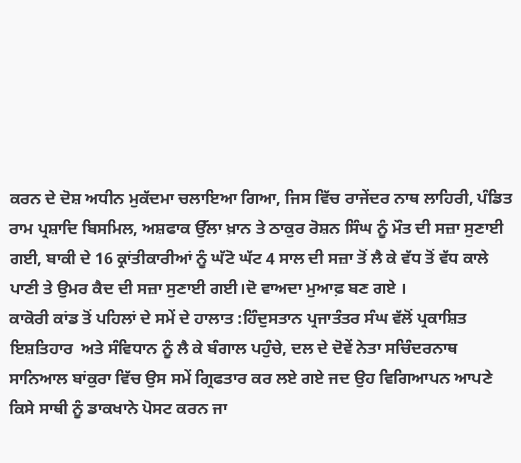ਕਰਨ ਦੇ ਦੋਸ਼ ਅਧੀਨ ਮੁਕੱਦਮਾ ਚਲਾਇਆ ਗਿਆ, ਜਿਸ ਵਿੱਚ ਰਾਜੇਂਦਰ ਨਾਥ ਲਾਹਿਰੀ, ਪੰਡਿਤ ਰਾਮ ਪ੍ਰਸ਼ਾਦਿ ਬਿਸਮਿਲ, ਅਸ਼ਫਾਕ ਉੱਲਾ ਖ਼ਾਨ ਤੇ ਠਾਕੁਰ ਰੋਸ਼ਨ ਸਿੰਘ ਨੂੰ ਮੌਤ ਦੀ ਸਜ਼ਾ ਸੁਣਾਈ ਗਈ, ਬਾਕੀ ਦੇ 16 ਕ੍ਰਾਂਤੀਕਾਰੀਆਂ ਨੂੰ ਘੱਟੋ ਘੱਟ 4 ਸਾਲ ਦੀ ਸਜ਼ਾ ਤੋਂ ਲੈ ਕੇ ਵੱਧ ਤੋਂ ਵੱਧ ਕਾਲੇ ਪਾਣੀ ਤੇ ਉਮਰ ਕੈਦ ਦੀ ਸਜ਼ਾ ਸੁਣਾਈ ਗਈ।ਦੋ ਵਾਅਦਾ ਮੁਆਫ਼ ਬਣ ਗਏ ।
ਕਾਕੋਰੀ ਕਾਂਡ ਤੋਂ ਪਹਿਲਾਂ ਦੇ ਸਮੇਂ ਦੇ ਹਾਲਾਤ :ਹਿੰਦੁਸਤਾਨ ਪ੍ਰਜਾਤੰਤਰ ਸੰਘ ਵੱਲੋਂ ਪ੍ਰਕਾਸ਼ਿਤ ਇਸ਼ਤਿਹਾਰ  ਅਤੇ ਸੰਵਿਧਾਨ ਨੂੰ ਲੈ ਕੇ ਬੰਗਾਲ ਪਹੁੰਚੇ, ਦਲ ਦੇ ਦੋਵੇਂ ਨੇਤਾ ਸਚਿੰਦਰਨਾਥ ਸਾਨਿਆਲ ਬਾਂਕੁਰਾ ਵਿੱਚ ਉਸ ਸਮੇਂ ਗ੍ਰਿਫਤਾਰ ਕਰ ਲਏ ਗਏ ਜਦ ਉਹ ਵਿਗਿਆਪਨ ਆਪਣੇ ਕਿਸੇ ਸਾਥੀ ਨੂੰ ਡਾਕਖਾਨੇ ਪੋਸਟ ਕਰਨ ਜਾ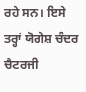ਰਹੇ ਸਨ। ਇਸੇ ਤਰ੍ਹਾਂ ਯੋਗੇਸ਼ ਚੰਦਰ ਚੈਟਰਜੀ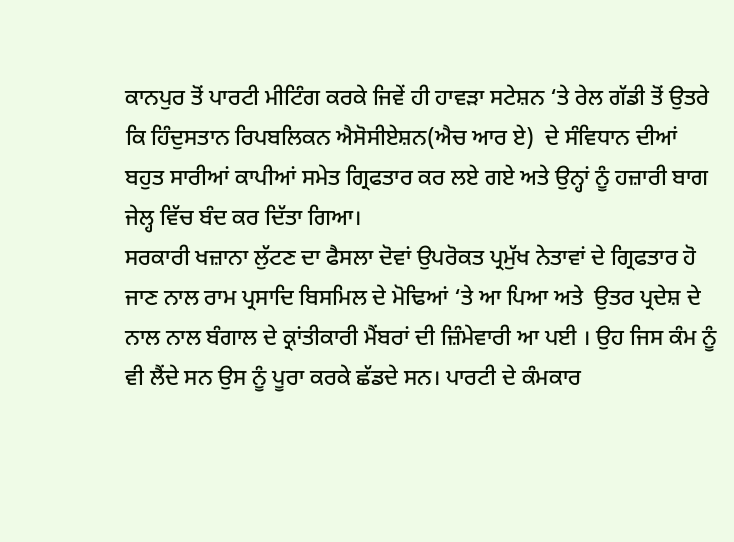ਕਾਨਪੁਰ ਤੋਂ ਪਾਰਟੀ ਮੀਟਿੰਗ ਕਰਕੇ ਜਿਵੇਂ ਹੀ ਹਾਵੜਾ ਸਟੇਸ਼ਨ ‘ਤੇ ਰੇਲ ਗੱਡੀ ਤੋਂ ਉਤਰੇ ਕਿ ਹਿੰਦੁਸਤਾਨ ਰਿਪਬਲਿਕਨ ਐਸੋਸੀਏਸ਼ਨ(ਐਚ ਆਰ ਏ)  ਦੇ ਸੰਵਿਧਾਨ ਦੀਆਂ ਬਹੁਤ ਸਾਰੀਆਂ ਕਾਪੀਆਂ ਸਮੇਤ ਗ੍ਰਿਫਤਾਰ ਕਰ ਲਏ ਗਏ ਅਤੇ ਉਨ੍ਹਾਂ ਨੂੰ ਹਜ਼ਾਰੀ ਬਾਗ ਜੇਲ੍ਹ ਵਿੱਚ ਬੰਦ ਕਰ ਦਿੱਤਾ ਗਿਆ।
ਸਰਕਾਰੀ ਖਜ਼ਾਨਾ ਲੁੱਟਣ ਦਾ ਫੈਸਲਾ ਦੋਵਾਂ ਉਪਰੋਕਤ ਪ੍ਰਮੁੱਖ ਨੇਤਾਵਾਂ ਦੇ ਗ੍ਰਿਫਤਾਰ ਹੋ ਜਾਣ ਨਾਲ ਰਾਮ ਪ੍ਰਸਾਦਿ ਬਿਸਮਿਲ ਦੇ ਮੋਢਿਆਂ ‘ਤੇ ਆ ਪਿਆ ਅਤੇ  ਉਤਰ ਪ੍ਰਦੇਸ਼ ਦੇ ਨਾਲ ਨਾਲ ਬੰਗਾਲ ਦੇ ਕ੍ਰਾਂਤੀਕਾਰੀ ਮੈਂਬਰਾਂ ਦੀ ਜ਼ਿੰਮੇਵਾਰੀ ਆ ਪਈ । ਉਹ ਜਿਸ ਕੰਮ ਨੂੰ ਵੀ ਲੈਂਦੇ ਸਨ ਉਸ ਨੂੰ ਪੂਰਾ ਕਰਕੇ ਛੱਡਦੇ ਸਨ। ਪਾਰਟੀ ਦੇ ਕੰਮਕਾਰ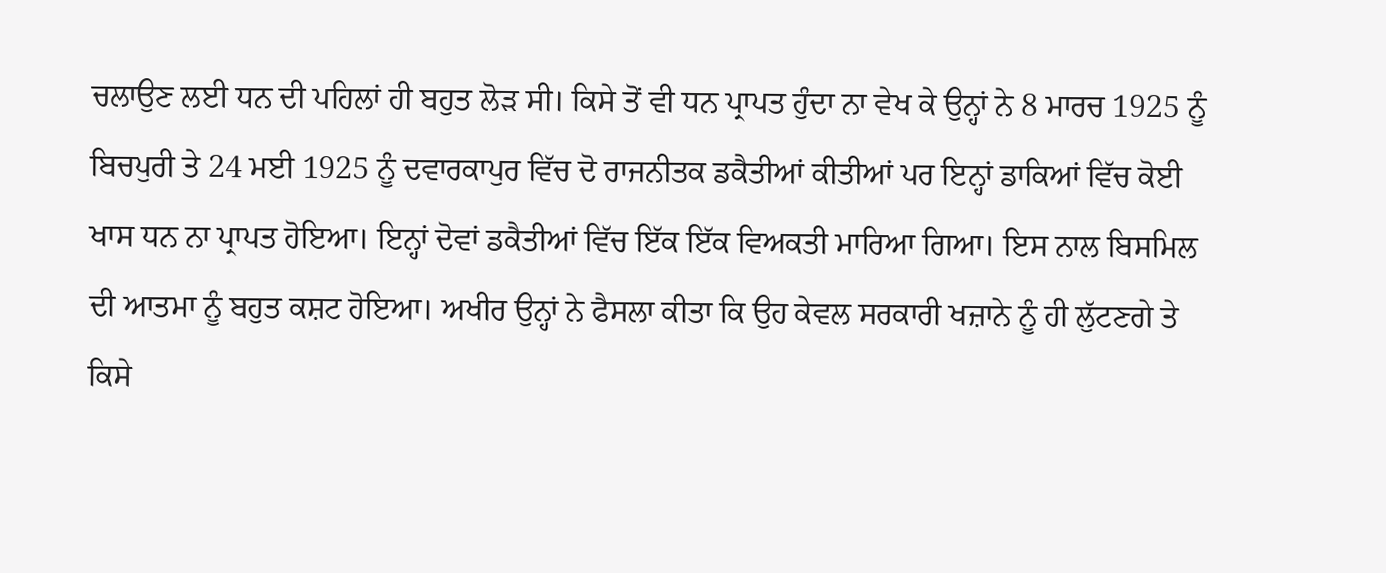ਚਲਾਉਣ ਲਈ ਧਨ ਦੀ ਪਹਿਲਾਂ ਹੀ ਬਹੁਤ ਲੋੜ ਸੀ। ਕਿਸੇ ਤੋਂ ਵੀ ਧਨ ਪ੍ਰਾਪਤ ਹੁੰਦਾ ਨਾ ਵੇਖ ਕੇ ਉਨ੍ਹਾਂ ਨੇ 8 ਮਾਰਚ 1925 ਨੂੰ ਬਿਚਪੁਰੀ ਤੇ 24 ਮਈ 1925 ਨੂੰ ਦਵਾਰਕਾਪੁਰ ਵਿੱਚ ਦੋ ਰਾਜਨੀਤਕ ਡਕੈਤੀਆਂ ਕੀਤੀਆਂ ਪਰ ਇਨ੍ਹਾਂ ਡਾਕਿਆਂ ਵਿੱਚ ਕੋਈ ਖਾਸ ਧਨ ਨਾ ਪ੍ਰਾਪਤ ਹੋਇਆ। ਇਨ੍ਹਾਂ ਦੋਵਾਂ ਡਕੈਤੀਆਂ ਵਿੱਚ ਇੱਕ ਇੱਕ ਵਿਅਕਤੀ ਮਾਰਿਆ ਗਿਆ। ਇਸ ਨਾਲ ਬਿਸਮਿਲ ਦੀ ਆਤਮਾ ਨੂੰ ਬਹੁਤ ਕਸ਼ਟ ਹੋਇਆ। ਅਖੀਰ ਉਨ੍ਹਾਂ ਨੇ ਫੈਸਲਾ ਕੀਤਾ ਕਿ ਉਹ ਕੇਵਲ ਸਰਕਾਰੀ ਖਜ਼ਾਨੇ ਨੂੰ ਹੀ ਲੁੱਟਣਗੇ ਤੇ ਕਿਸੇ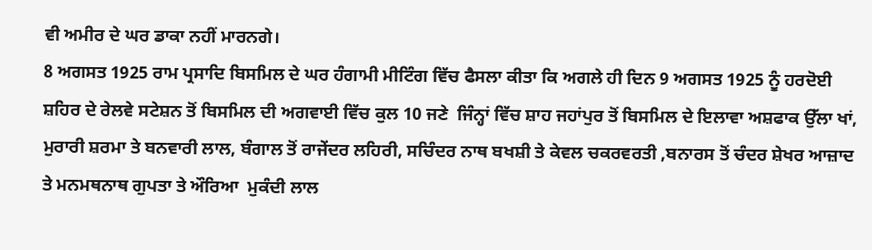ਵੀ ਅਮੀਰ ਦੇ ਘਰ ਡਾਕਾ ਨਹੀਂ ਮਾਰਨਗੇ।
8 ਅਗਸਤ 1925 ਰਾਮ ਪ੍ਰਸਾਦਿ ਬਿਸਮਿਲ ਦੇ ਘਰ ਹੰਗਾਮੀ ਮੀਟਿੰਗ ਵਿੱਚ ਫੈਸਲਾ ਕੀਤਾ ਕਿ ਅਗਲੇ ਹੀ ਦਿਨ 9 ਅਗਸਤ 1925 ਨੂੰ ਹਰਦੋਈ ਸ਼ਹਿਰ ਦੇ ਰੇਲਵੇ ਸਟੇਸ਼ਨ ਤੋਂ ਬਿਸਮਿਲ ਦੀ ਅਗਵਾਈ ਵਿੱਚ ਕੁਲ 10 ਜਣੇ  ਜਿੰਨ੍ਹਾਂ ਵਿੱਚ ਸ਼ਾਹ ਜਹਾਂਪੁਰ ਤੋਂ ਬਿਸਮਿਲ ਦੇ ਇਲਾਵਾ ਅਸ਼ਫਾਕ ਉੱਲਾ ਖਾਂ, ਮੁਰਾਰੀ ਸ਼ਰਮਾ ਤੇ ਬਨਵਾਰੀ ਲਾਲ, ਬੰਗਾਲ ਤੋਂ ਰਾਜੇਂਦਰ ਲਹਿਰੀ, ਸਚਿੰਦਰ ਨਾਥ ਬਖਸ਼ੀ ਤੇ ਕੇਵਲ ਚਕਰਵਰਤੀ ,ਬਨਾਰਸ ਤੋਂ ਚੰਦਰ ਸ਼ੇਖਰ ਆਜ਼ਾਦ ਤੇ ਮਨਮਥਨਾਥ ਗੁਪਤਾ ਤੇ ਔਰਿਆ  ਮੁਕੰਦੀ ਲਾਲ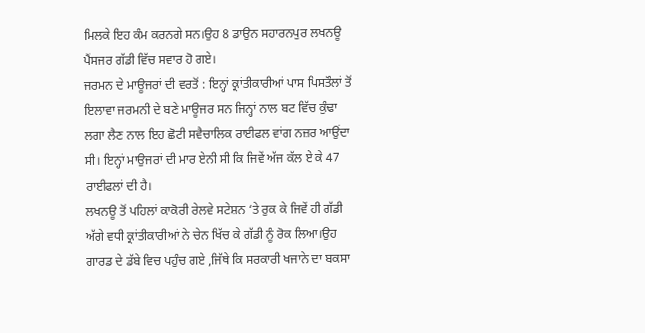ਮਿਲਕੇ ਇਹ ਕੰਮ ਕਰਨਗੇ ਸਨ।ਉਹ 8 ਡਾਉਨ ਸਹਾਰਨਪੁਰ ਲਖਨਊ ਪੈਂਸਜਰ ਗੱਡੀ ਵਿੱਚ ਸਵਾਰ ਹੋ ਗਏ।
ਜਰਮਨ ਦੇ ਮਾਊਜਰਾਂ ਦੀ ਵਰਤੋਂ : ਇਨ੍ਹਾਂ ਕ੍ਰਾਂਤੀਕਾਰੀਆਂ ਪਾਸ ਪਿਸਤੌਲਾਂ ਤੋਂ ਇਲਾਵਾ ਜਰਮਨੀ ਦੇ ਬਣੇ ਮਾਊਜਰ ਸਨ ਜਿਨ੍ਹਾਂ ਨਾਲ ਬਟ ਵਿੱਚ ਕੁੰਢਾ ਲਗਾ ਲੈਣ ਨਾਲ ਇਹ ਛੋਟੀ ਸਵੈਚਾਲਿਕ ਰਾਈਫਲ ਵਾਂਗ ਨਜ਼ਰ ਆਉਂਦਾ ਸੀ। ਇਨ੍ਹਾਂ ਮਾਉਜਰਾਂ ਦੀ ਮਾਰ ਏਨੀ ਸੀ ਕਿ ਜਿਵੇਂ ਅੱਜ ਕੱਲ ਏ ਕੇ 47 ਰਾਈਫਲਾਂ ਦੀ ਹੈ।
ਲਖਨਊ ਤੋਂ ਪਹਿਲਾਂ ਕਾਕੋਰੀ ਰੇਲਵੇ ਸਟੇਸ਼ਨ ‘ਤੇ ਰੁਕ ਕੇ ਜਿਵੇਂ ਹੀ ਗੱਡੀ ਅੱਗੇ ਵਧੀ ਕ੍ਰਾਂਤੀਕਾਰੀਆਂ ਨੇ ਚੇਨ ਖਿੱਚ ਕੇ ਗੱਡੀ ਨੂੰ ਰੋਕ ਲਿਆ।ਉਹ ਗਾਰਡ ਦੇ ਡੱਬੇ ਵਿਚ ਪਹੁੰਚ ਗਏ ,ਜਿੱਥੇ ਕਿ ਸਰਕਾਰੀ ਖਜਾਨੇ ਦਾ ਬਕਸਾ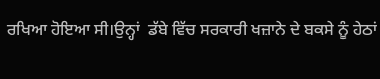ਰਖਿਆ ਹੋਇਆ ਸੀ।ਉਨ੍ਹਾਂ  ਡੱਬੇ ਵਿੱਚ ਸਰਕਾਰੀ ਖਜ਼ਾਨੇ ਦੇ ਬਕਸੇ ਨੂੰ ਹੇਠਾਂ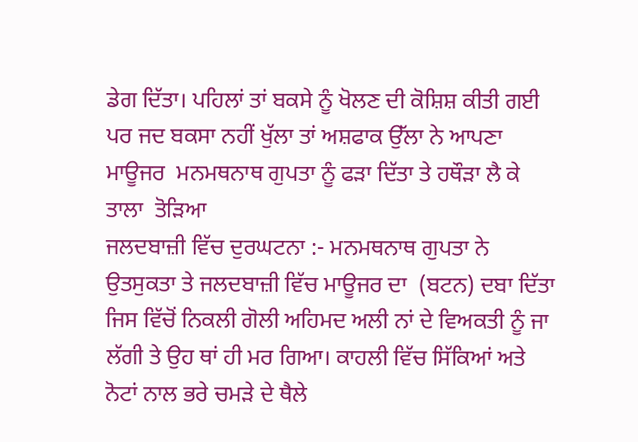ਡੇਗ ਦਿੱਤਾ। ਪਹਿਲਾਂ ਤਾਂ ਬਕਸੇ ਨੂੰ ਖੋਲਣ ਦੀ ਕੋਸ਼ਿਸ਼ ਕੀਤੀ ਗਈ ਪਰ ਜਦ ਬਕਸਾ ਨਹੀਂ ਖੁੱਲਾ ਤਾਂ ਅਸ਼ਫਾਕ ਉੱਲਾ ਨੇ ਆਪਣਾ ਮਾਊਜਰ  ਮਨਮਥਨਾਥ ਗੁਪਤਾ ਨੂੰ ਫੜਾ ਦਿੱਤਾ ਤੇ ਹਥੌੜਾ ਲੈ ਕੇ ਤਾਲਾ  ਤੋੜਿਆ
ਜਲਦਬਾਜ਼ੀ ਵਿੱਚ ਦੁਰਘਟਨਾ :- ਮਨਮਥਨਾਥ ਗੁਪਤਾ ਨੇ ਉਤਸੁਕਤਾ ਤੇ ਜਲਦਬਾਜ਼ੀ ਵਿੱਚ ਮਾਊਜਰ ਦਾ  (ਬਟਨ) ਦਬਾ ਦਿੱਤਾ ਜਿਸ ਵਿੱਚੋਂ ਨਿਕਲੀ ਗੋਲੀ ਅਹਿਮਦ ਅਲੀ ਨਾਂ ਦੇ ਵਿਅਕਤੀ ਨੂੰ ਜਾ ਲੱਗੀ ਤੇ ਉਹ ਥਾਂ ਹੀ ਮਰ ਗਿਆ। ਕਾਹਲੀ ਵਿੱਚ ਸਿੱਕਿਆਂ ਅਤੇ ਨੋਟਾਂ ਨਾਲ ਭਰੇ ਚਮੜੇ ਦੇ ਥੈਲੇ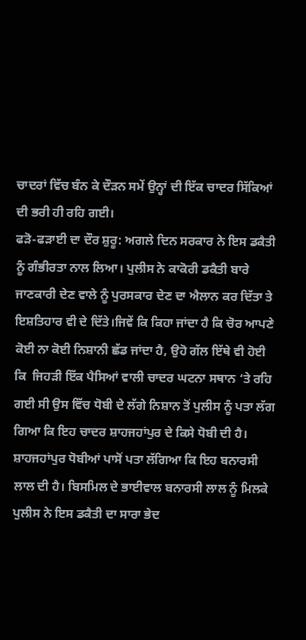ਚਾਦਰਾਂ ਵਿੱਚ ਬੰਨ ਕੇ ਦੌੜਨ ਸਮੇਂ ਉਨ੍ਹਾਂ ਦੀ ਇੱਕ ਚਾਦਰ ਸਿੱਕਿਆਂ ਦੀ ਭਰੀ ਹੀ ਰਹਿ ਗਈ।
ਫੜੋ-ਫੜਾਈ ਦਾ ਦੌਰ ਸ਼ੁਰੂ: ਅਗਲੇ ਦਿਨ ਸਰਕਾਰ ਨੇ ਇਸ ਡਕੈਤੀ ਨੂੰ ਗੰਭੀਰਤਾ ਨਾਲ ਲਿਆ। ਪੁਲੀਸ ਨੇ ਕਾਕੋਰੀ ਡਕੈਤੀ ਬਾਰੇ ਜਾਣਕਾਰੀ ਦੇਣ ਵਾਲੇ ਨੂੰ ਪੁਰਸਕਾਰ ਦੇਣ ਦਾ ਐਲਾਨ ਕਰ ਦਿੱਤਾ ਤੇ ਇਸ਼ਤਿਹਾਰ ਵੀ ਦੇ ਦਿੱਤੇ।ਜਿਵੇਂ ਕਿ ਕਿਹਾ ਜਾਂਦਾ ਹੈ ਕਿ ਚੋਰ ਆਪਣੇ ਕੋਈ ਨਾ ਕੋਈ ਨਿਸ਼ਾਨੀ ਛੱਡ ਜਾਂਦਾ ਹੈ, ਉਹੋ ਗੱਲ ਇੱਥੇ ਵੀ ਹੋਈ   ਕਿ  ਜਿਹੜੀ ਇੱਕ ਪੈਸਿਆਂ ਵਾਲੀ ਚਾਦਰ ਘਟਨਾ ਸਥਾਨ ‘ਤੇ ਰਹਿ ਗਈ ਸੀ ਉਸ ਵਿੱਚ ਧੋਬੀ ਦੇ ਲੱਗੇ ਨਿਸ਼ਾਨ ਤੋਂ ਪੁਲੀਸ ਨੂੰ ਪਤਾ ਲੱਗ ਗਿਆ ਕਿ ਇਹ ਚਾਦਰ ਸ਼ਾਹਜਹਾਂਪੁਰ ਦੇ ਕਿਸੇ ਧੋਬੀ ਦੀ ਹੈ। ਸ਼ਾਹਜਹਾਂਪੁਰ ਧੋਬੀਆਂ ਪਾਸੋਂ ਪਤਾ ਲੱਗਿਆ ਕਿ ਇਹ ਬਨਾਰਸੀ ਲਾਲ ਦੀ ਹੈ। ਬਿਸਮਿਲ ਦੇ ਭਾਈਵਾਲ ਬਨਾਰਸੀ ਲਾਲ ਨੂੰ ਮਿਲਕੇ ਪੁਲੀਸ ਨੇ ਇਸ ਡਕੈਤੀ ਦਾ ਸਾਰਾ ਭੇਦ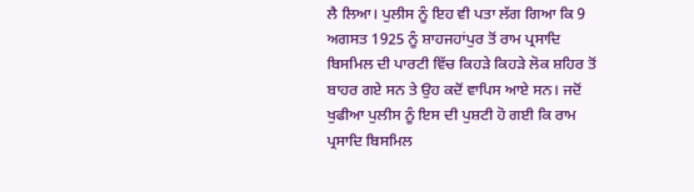ਲੈ ਲਿਆ। ਪੁਲੀਸ ਨੂੰ ਇਹ ਵੀ ਪਤਾ ਲੱਗ ਗਿਆ ਕਿ 9 ਅਗਸਤ 1925 ਨੂੰ ਸ਼ਾਹਜਹਾਂਪੁਰ ਤੋਂ ਰਾਮ ਪ੍ਰਸਾਦਿ ਬਿਸਮਿਲ ਦੀ ਪਾਰਟੀ ਵਿੱਚ ਕਿਹੜੇ ਕਿਹੜੇ ਲੋਕ ਸ਼ਹਿਰ ਤੋਂ ਬਾਹਰ ਗਏ ਸਨ ਤੇ ਉਹ ਕਦੋਂ ਵਾਪਿਸ ਆਏ ਸਨ। ਜਦੋਂ ਖੁਫੀਆ ਪੁਲੀਸ ਨੂੰ ਇਸ ਦੀ ਪੁਸ਼ਟੀ ਹੋ ਗਈ ਕਿ ਰਾਮ ਪ੍ਰਸਾਦਿ ਬਿਸਮਿਲ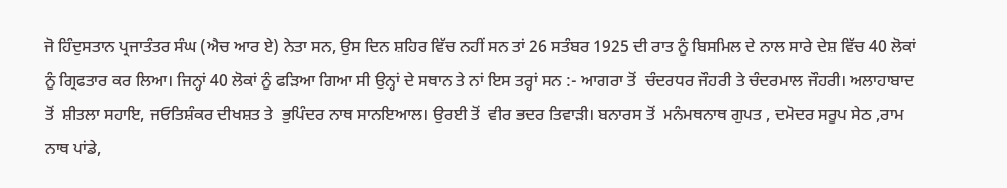ਜੋ ਹਿੰਦੁਸਤਾਨ ਪ੍ਰਜਾਤੰਤਰ ਸੰਘ (ਐਚ ਆਰ ਏ) ਨੇਤਾ ਸਨ, ਉਸ ਦਿਨ ਸ਼ਹਿਰ ਵਿੱਚ ਨਹੀਂ ਸਨ ਤਾਂ 26 ਸਤੰਬਰ 1925 ਦੀ ਰਾਤ ਨੂੰ ਬਿਸਮਿਲ ਦੇ ਨਾਲ ਸਾਰੇ ਦੇਸ਼ ਵਿੱਚ 40 ਲੋਕਾਂ ਨੂੰ ਗ੍ਰਿਫਤਾਰ ਕਰ ਲਿਆ। ਜਿਨ੍ਹਾਂ 40 ਲੋਕਾਂ ਨੂੰ ਫੜਿਆ ਗਿਆ ਸੀ ਉਨ੍ਹਾਂ ਦੇ ਸਥਾਨ ਤੇ ਨਾਂ ਇਸ ਤਰ੍ਹਾਂ ਸਨ :- ਆਗਰਾ ਤੋਂ  ਚੰਦਰਧਰ ਜੌਹਰੀ ਤੇ ਚੰਦਰਮਾਲ ਜੌਹਰੀ। ਅਲਾਹਾਬਾਦ ਤੋਂ  ਸ਼ੀਤਲਾ ਸਹਾਇ, ਜਓਤਿਸ਼ੰਕਰ ਦੀਖਸ਼ਤ ਤੇ  ਭੁਪਿੰਦਰ ਨਾਥ ਸਾਨਇਆਲ। ਉਰਈ ਤੋਂ  ਵੀਰ ਭਦਰ ਤਿਵਾੜੀ। ਬਨਾਰਸ ਤੋਂ  ਮਨੰਮਥਨਾਥ ਗੁਪਤ , ਦਮੋਦਰ ਸਰੂਪ ਸੇਠ ,ਰਾਮ ਨਾਥ ਪਾਂਡੇ,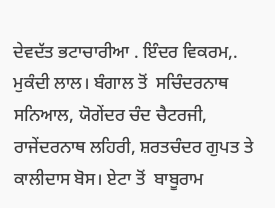ਦੇਵਦੱਤ ਭਟਾਚਾਰੀਆ . ਇੰਦਰ ਵਿਕਰਮ,. ਮੁਕੰਦੀ ਲਾਲ। ਬੰਗਾਲ ਤੋਂ  ਸਚਿੰਦਰਨਾਥ ਸਨਿਆਲ, ਯੋਗੇਂਦਰ ਚੰਦ ਚੈਟਰਜੀ, ਰਾਜੇਂਦਰਨਾਥ ਲਹਿਰੀ, ਸ਼ਰਤਚੰਦਰ ਗੁਪਤ ਤੇ ਕਾਲੀਦਾਸ ਬੋਸ। ਏਟਾ ਤੋਂ  ਬਾਬੂਰਾਮ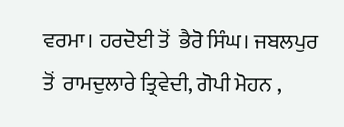ਵਰਮਾ। ਹਰਦੋਈ ਤੋਂ  ਭੈਰੋ ਸਿੰਘ। ਜਬਲਪੁਰ ਤੋਂ  ਰਾਮਦੁਲਾਰੇ ਤ੍ਰਿਵੇਦੀ, ਗੋਪੀ ਮੋਹਨ ,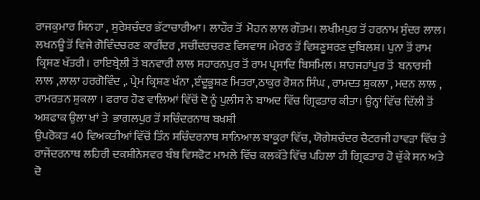ਰਾਜਕੁਮਾਰ ਸਿਨਹਾ , ਸੁਰੇਸ਼ਚੰਦਰ ਭੱਟਾਚਾਰੀਆ। ਲਾਹੌਰ ਤੋਂ  ਮੋਹਨ ਲਾਲ ਗੌਤਮ। ਲਖੀਮਪੁਰ ਤੋਂ ਹਰਨਾਮ ਸੁੰਦਰ ਲਾਲ। ਲਖਨਊ ਤੋਂ ਵਿਜੇ ਗੋਵਿੰਦਚਰਣ ਕਾਰੀਂਦਰ ,ਸਚੀਂਦਰਚਰਣ ਵਿਸਵਾਸ ।ਮੇਰਠ ਤੋਂ ਵਿਸ਼ਣੂਸ਼ਰਣ ਦੁਬਿਲਸ਼। ਪੁਨਾ ਤੋਂ ਰਾਮ ਕ੍ਰਿਸ਼ਣ ਖੱਤਰੀ। ਰਾਇਬ੍ਰੇਲੀ ਤੋਂ ਬਨਵਾਰੀ ਲਾਲ ਸਹਾਰਨਪੁਰ ਤੋਂ ਰਾਮ ਪ੍ਰਸਾਦਿ ਬਿਸਮਿਲ। ਸ਼ਾਹਜਹਾਂਪੁਰ ਤੋਂ  ਬਨਾਰਸੀ ਲਾਲ ,ਲਾਲਾ ਹਰਗੋਵਿੰਦ ,. ਪ੍ਰੇਮ ਕ੍ਰਿਸ਼ਣ ਖੰਨਾ ,ੲੰਦੂਭੂਸ਼ਣ ਮਿਤਰਾ,ਠਾਕੁਰ ਰੋਸ਼ਨ ਸਿੰਘ , ਰਾਮਦਤ ਸ਼ੁਕਲਾ , ਮਦਨ ਲਾਲ , ਰਾਮਰਤਨ ਸ਼ੁਕਲਾ । ਫਰਾਰ ਹੋਣ ਵਾਲਿਆਂ ਵਿੱਚੋਂ ਦੋ ਨੂੰ ਪੁਲੀਸ ਨੇ ਬਾਅਦ ਵਿੱਚ ਗ੍ਰਿਫਤਾਰ ਕੀਤਾ। ਉਨ੍ਹਾਂ ਵਿੱਚ ਦਿੱਲੀ ਤੋਂ  ਅਸ਼ਫਾਕ ਉਲਾ ਖਾਂ ਤੇ  ਭਾਗਲਪੁਰ ਤੋਂ ਸਚਿੰਦਰਨਾਥ ਬਖਸ਼ੀ
ਉਪਰੋਕਤ 40 ਵਿਅਕਤੀਆਂ ਵਿੱਚੋਂ ਤਿੰਨ ਸਚਿੰਦਰਨਾਥ ਸਾਨਿਆਲ ਬਾਕੂਰਾ ਵਿੱਚ, ਯੋਗੇਸ਼ਚੰਦਰ ਚੈਟਰਜੀ ਹਾਵੜਾ ਵਿੱਚ ਤੇ ਰਾਜੇਂਦਰਨਾਥ ਲਹਿਰੀ ਦਕਸ਼ੀਨੇਸਵਰ ਬੰਬ ਵਿਸਫੋਟ ਮਾਮਲੇ ਵਿੱਚ ਕਲਕੱਤੇ ਵਿੱਚ ਪਹਿਲਾ ਹੀ ਗ੍ਰਿਫਤਾਰ ਹੋ ਚੁੱਕੇ ਸਨ ਅਤੇ ਦੋ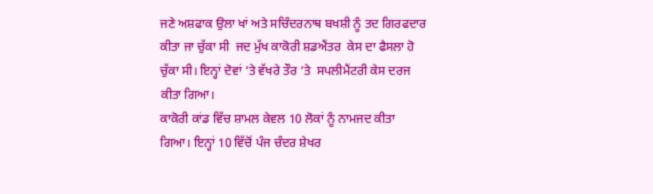ਜਣੇ ਅਸ਼ਫਾਕ ਉਲਾ ਖਾਂ ਅਤੇ ਸਚਿੰਦਰਨਾਥ ਬਖਸ਼ੀ ਨੂੰ ਤਦ ਗਿਰਫਦਾਰ ਕੀਤਾ ਜਾ ਚੁੱਕਾ ਸੀ  ਜਦ ਮੁੱਖ ਕਾਕੋਰੀ ਸ਼ਡਐਂਤਰ  ਕੇਸ ਦਾ ਫੈਸਲਾ ਹੋ ਚੁੱਕਾ ਸੀ। ਇਨ੍ਹਾਂ ਦੋਵਾਂ ‘ਤੇ ਵੱਖਰੇ ਤੌਰ ‘ਤੇ  ਸਪਲੀਮੈਂਟਰੀ ਕੇਸ ਦਰਜ ਕੀਤਾ ਗਿਆ।
ਕਾਕੋਰੀ ਕਾਂਡ ਵਿੱਚ ਸ਼ਾਮਲ ਕੇਵਲ 10 ਲੋਕਾਂ ਨੂੰ ਨਾਮਜਦ ਕੀਤਾ ਗਿਆ। ਇਨ੍ਹਾਂ 10 ਵਿੱਚੋਂ ਪੰਜ ਚੰਦਰ ਸ਼ੇਖਰ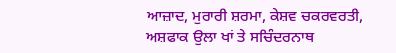ਆਜ਼ਾਦ, ਮੁਰਾਰੀ ਸ਼ਰਮਾ, ਕੇਸ਼ਵ ਚਕਰਵਰਤੀ, ਅਸ਼ਫਾਕ ਉਲਾ ਖਾਂ ਤੇ ਸਚਿੰਦਰਨਾਥ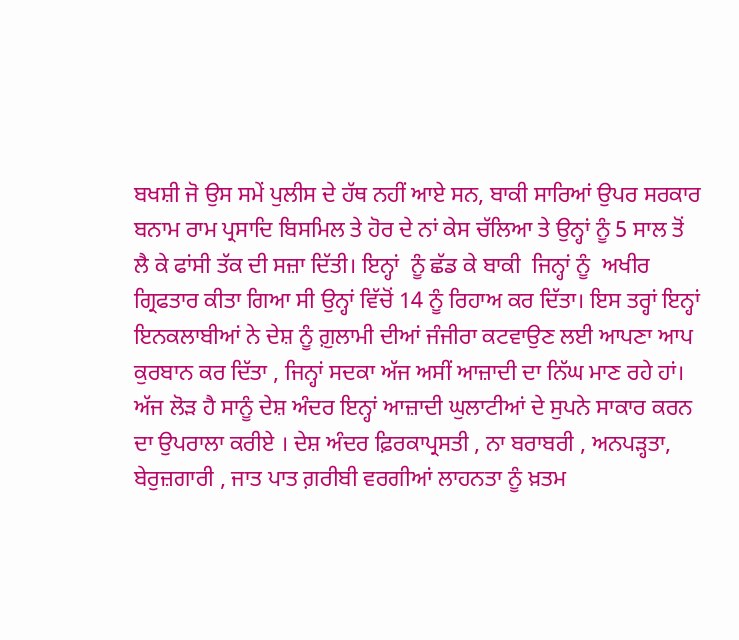ਬਖਸ਼ੀ ਜੋ ਉਸ ਸਮੇਂ ਪੁਲੀਸ ਦੇ ਹੱਥ ਨਹੀਂ ਆਏ ਸਨ, ਬਾਕੀ ਸਾਰਿਆਂ ਉਪਰ ਸਰਕਾਰ ਬਨਾਮ ਰਾਮ ਪ੍ਰਸਾਦਿ ਬਿਸਮਿਲ ਤੇ ਹੋਰ ਦੇ ਨਾਂ ਕੇਸ ਚੱਲਿਆ ਤੇ ਉਨ੍ਹਾਂ ਨੂੰ 5 ਸਾਲ ਤੋਂ ਲੈ ਕੇ ਫਾਂਸੀ ਤੱਕ ਦੀ ਸਜ਼ਾ ਦਿੱਤੀ। ਇਨ੍ਹਾਂ  ਨੂੰ ਛੱਡ ਕੇ ਬਾਕੀ  ਜਿਨ੍ਹਾਂ ਨੂੰ  ਅਖੀਰ ਗ੍ਰਿਫਤਾਰ ਕੀਤਾ ਗਿਆ ਸੀ ਉਨ੍ਹਾਂ ਵਿੱਚੋਂ 14 ਨੂੰ ਰਿਹਾਅ ਕਰ ਦਿੱਤਾ। ਇਸ ਤਰ੍ਹਾਂ ਇਨ੍ਹਾਂ ਇਨਕਲਾਬੀਆਂ ਨੇ ਦੇਸ਼ ਨੂੰ ਗ਼ੁਲਾਮੀ ਦੀਆਂ ਜੰਜੀਰਾ ਕਟਵਾਉਣ ਲਈ ਆਪਣਾ ਆਪ ਕੁਰਬਾਨ ਕਰ ਦਿੱਤਾ , ਜਿਨ੍ਹਾਂ ਸਦਕਾ ਅੱਜ ਅਸੀਂ ਆਜ਼ਾਦੀ ਦਾ ਨਿੱਘ ਮਾਣ ਰਹੇ ਹਾਂ। ਅੱਜ ਲੋੜ ਹੈ ਸਾਨੂੰ ਦੇਸ਼ ਅੰਦਰ ਇਨ੍ਹਾਂ ਆਜ਼ਾਦੀ ਘੁਲਾਟੀਆਂ ਦੇ ਸੁਪਨੇ ਸਾਕਾਰ ਕਰਨ ਦਾ ਉਪਰਾਲਾ ਕਰੀਏ । ਦੇਸ਼ ਅੰਦਰ ਫ਼ਿਰਕਾਪ੍ਰਸਤੀ , ਨਾ ਬਰਾਬਰੀ , ਅਨਪੜ੍ਹਤਾ, ਬੇਰੁਜ਼ਗਾਰੀ , ਜਾਤ ਪਾਤ ਗ਼ਰੀਬੀ ਵਰਗੀਆਂ ਲਾਹਨਤਾ ਨੂੰ ਖ਼ਤਮ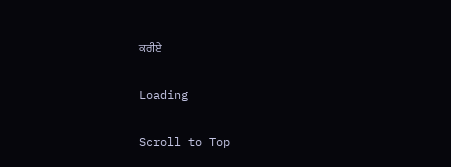ਕਰੀਏ

Loading

Scroll to Top